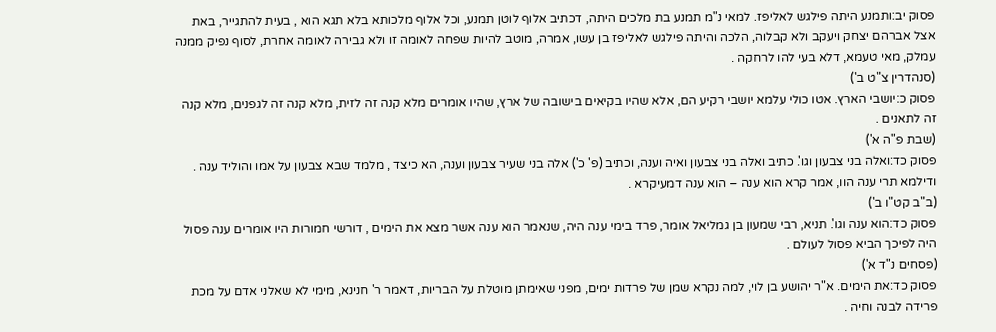פסוק יב:ותמנע היתה פילגש לאליפז. למאי נ"מ תמנע בת מלכים היתה, דכתיב אלוף לוטן תמנע, וכל אלוף מלכותא בלא תגא הוא , בעית להתגייר, באת אצל אברהם יצחק ויעקב ולא קבלוה, הלכה והיתה פילגש לאליפז בן עשו, אמרה, מוטב להיות שפחה לאומה זו ולא גבירה לאומה אחרת, לסוף נפיק ממנה עמלק, מאי טעמא, דלא בעי להו לרחקה .
(סנהדרין צ"ט ב')
פסוק כ:יושבי הארץ. אטו כולי עלמא יושבי רקיע הם, אלא שהיו בקיאים בישובה של ארץ, שהיו אומרים מלא קנה זה לזית, מלא קנה זה לגפנים, מלא קנה זה לתאנים .
(שבת פ"ה א')
פסוק כד:ואלה בני צבעון וגו'. כתיב ואלה בני צבעון ואיה וענה, וכתיב (פ' כ') אלה בני שעיר צבעון וענה, הא כיצד , מלמד שבא צבעון על אמו והוליד ענה . ודילמא תרי ענה הוו, אמר קרא הוא ענה – הוא ענה דמעיקרא .
(ב"ב קט"ו ב')
פסוק כד:הוא ענה וגו'. תניא, רבי שמעון בן גמליאל אומר, פרד בימי ענה היה, שנאמר הוא ענה אשר מצא את הימים , דורשי חמורות היו אומרים ענה פסול היה לפיכך הביא פסול לעולם .
(פסחים נ"ד א')
פסוק כד:את הימים. א"ר יהושע בן לוי, למה נקרא שמן של פרדות ימים, מפני שאימתן מוטלת על הבריות, דאמר ר' חנינא, מימי לא שאלני אדם על מכת פרידה לבנה וחיה .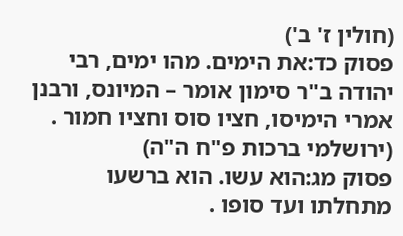(חולין ז' ב')
פסוק כד:את הימים. מהו ימים, רבי יהודה ב"ר סימון אומר – המיונס, ורבנן אמרי הימיסו, חציו סוס וחציו חמור .
(ירושלמי ברכות פ"ח ה"ה)
פסוק מג:הוא עשו. הוא ברשעו מתחלתו ועד סופו .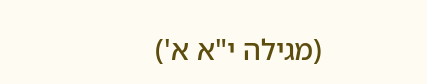(מגילה י"א א')